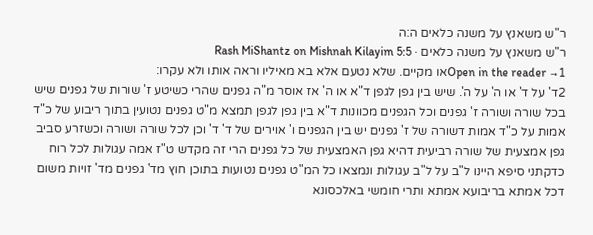ר"ש משאנץ על משנה כלאים ה:ה
ר"ש משאנץ על משנה כלאים · Rash MiShantz on Mishnah Kilayim 5:5
Open in the reader →1או מקיים. שלא נטעם אלא בא מאיליו וראה אותו ולא עקרו:
2ד' על ד' או ה' על ה'. שיש בין גפן לגפן ד"א או ה' אז אוסר מ"ה גפנים שהרי כשיטע ז' שורות של גפנים שיש בכל שורה ושורה ז' גפנים וכל הגפנים מכוונות ד"א בין גפן לגפן תמצא מ"ט גפנים נטועין בתוך ריבוע של כ"ד אמות על כ"ד אמות דשורה של ז' גפנים יש בין הגפנים ו' אוירים של ד' ד' וכן לכל שורה ושורה וכשזרע סביב גפן אמצעית של שורה רביעית דהיא גפן האמצעית של כל גפנים הרי זה מקדש ט"ז אמה עגולות לכל רוח כדקתני סיפא היינו ל"ב על ל"ב עגולות ונמצאו כל המ"ט גפנים נטועות בתוכן חוץ מד' גפנים מד' זויות משום דכל אמתא בריבועא אמתא ותרי חומשי באלכסונא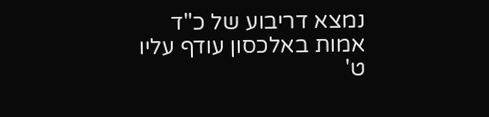נמצא דריבוע של כ"ד אמות באלכסון עודף עליו ט'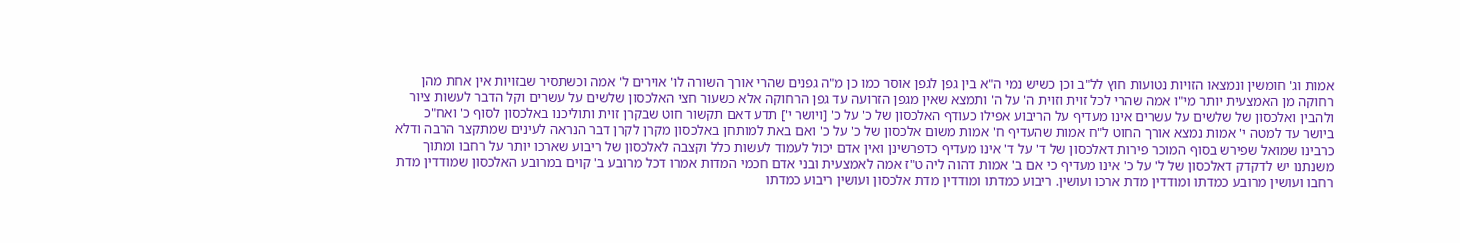אמות וג' חומשין ונמצאו הזויות נטועות חוץ לל"ב וכן כשיש נמי ה"א בין גפן לגפן אוסר כמו כן מ"ה גפנים שהרי אורך השורה לו' אוירים ל' אמה וכשתסיר שבזויות אין אחת מהן רחוקה מן האמצעית יותר מי"ו אמה שהרי לכל זוית וזוית ה' על ה' ותמצא שאין מגפן הזרועה עד גפן הרחוקה אלא כשעור חצי האלכסון שלשים על עשרים וקל הדבר לעשות ציור ולהבין ואלכסון של שלשים על עשרים אינו מעדיף על הריבוע אפילו כעודף האלכסון של כ' על כ' [ויושר י'] תדע דאם תקשור חוט שבקרן זוית ותוליכנו באלכסון לסוף כ' ואח"כ ביושר עד למטה י' אמות נמצא אורך החוט ל"ח אמות שהעדיף ח' אמות משום אלכסון של כ' על כ' ואם באת למותחן באלכסון מקרן לקרן דבר הנראה לעינים שמתקצר הרבה ודלא כרבינו שמואל שפירש בסוף המוכר פירות דאלכסון של ד' על ד' אינו מעדיף כדפרשינן ואין אדם יכול לעמוד לעשות כלל וקצבה לאלכסון של ריבוע שארכו יותר על רחבו ומתוך משנתנו יש לדקדק דאלכסון של ל' על כ' אינו מעדיף כי אם ב' אמות דהוה ליה ט"ז אמה לאמצעית ובני אדם חכמי המדות אמרו דכל מרובע ב' קוים במרובע האלכסון שמודדין מדת רחבו ועושין מרובע כמדתו ומודדין מדת ארכו ועושין. ריבוע כמדתו ומודדין מדת אלכסון ועושין ריבוע כמדתו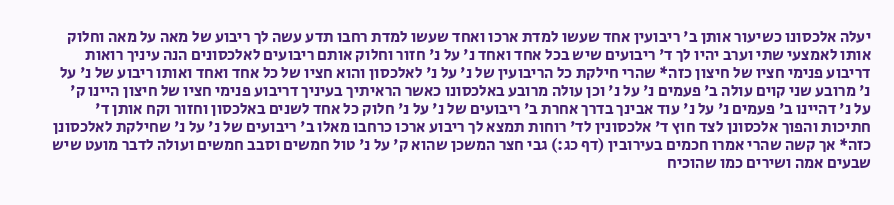יעלה אלכסונו כשיעור אותן ב' ריבועין אחד שעשו למדת ארכו ואחד שעשו למדת רחבו תדע עשה לך ריבוע של מאה על מאה וחלוק אותו לאמצעי שתי וערב יהיו לך ד' ריבועים שיש בכל אחד ואחד נ' על נ' חזור וחלוק אותם ריבועים לאלכסונים הנה עיניך רואות דריבוע פנימי חציו של חיצון כזה* שהרי חילקת כל הריבועין של נ' על נ' לאלכסון והוא חציו של כל אחד ואחד ואותו ריבוע של נ' על נ' מרובע שני קוים עולה ב' פעמים נ' על נ' וכן עולה מרובע באלכסונו כאשר הראיתיך בעיניך דריבוע פנימי חציו של חיצון היינו ק' על נ' דהיינו ב' פעמים נ' על נ' עוד אבינך בדרך אחרת ב' ריבועים של נ' על נ' חלוק כל אחד לשנים באלכסון וחזור וקח אותן ד' חתיכות והפוך אלכסונן לצד חוץ ד' אלכסונין לד' רוחות תמצא לך ריבוע ארכו כרחבו מאלו ב' ריבועים של נ' על נ' שחילקת לאלכסונן כזה* אך קשה שהרי אמרו חכמים בעירובין (דף כג:) גבי חצר המשכן שהוא ק' על נ' טול חמשים וסבב חמשים ועולה לדבר מועט שיש שבעים אמה ושירים כמו שהוכיח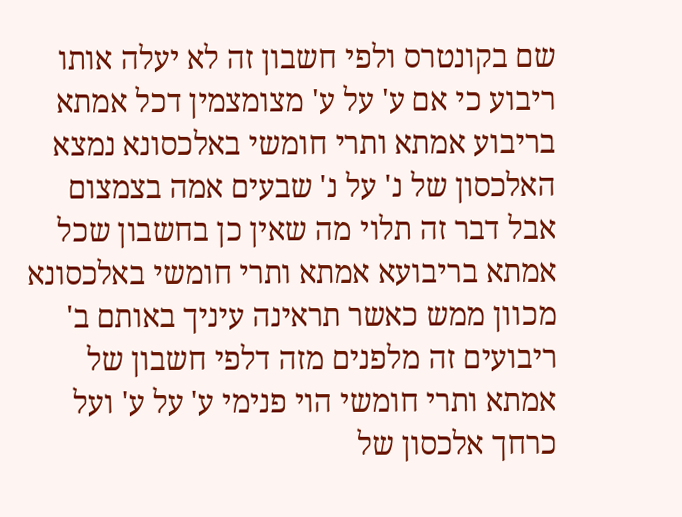שם בקונטרס ולפי חשבון זה לא יעלה אותו ריבוע כי אם ע' על ע' מצומצמין דכל אמתא בריבוע אמתא ותרי חומשי באלכסונא נמצא האלכסון של נ' על נ' שבעים אמה בצמצום אבל דבר זה תלוי מה שאין כן בחשבון שכל אמתא בריבועא אמתא ותרי חומשי באלכסונא מכוון ממש כאשר תראינה עיניך באותם ב' ריבועים זה מלפנים מזה דלפי חשבון של אמתא ותרי חומשי הוי פנימי ע' על ע' ועל כרחך אלכסון של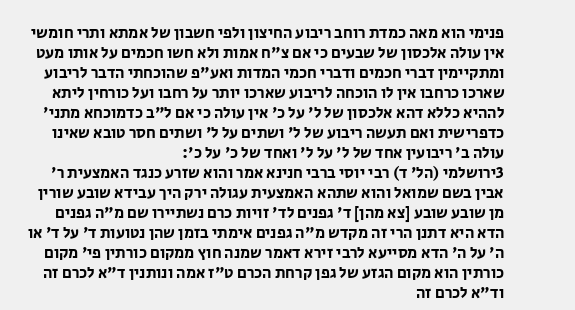פנימי הוא מאה כמדת רוחב ריבוע החיצון ולפי חשבון של אמתא ותרי חומשי אין עולה אלכסון של שבעים כי אם צ"ח אמות ולא חשו חכמים על אותו מעט ומתקיימין דברי חכמים ודברי חכמי המדות ואע"פ שהוכחתי הדבר לריבוע שארכו כרחבו אין לו הוכחה לריבוע שארכו יותר על רחבו ועל כורחין ליתא לההיא כללא דהא אלכסון של ל' על כ' אין עולה כי אם ל"ב כדמוכחא מתני' כדפרישית ואם תעשה ריבוע של ל' ושתים על ל' ושתים חסר טובא שאינו עולה ב' ריבועין אחד של ל' על ל' ואחד של כ' על כ':
3ירושלמי (הל' ד) רבי יוסי ברבי חנינא אמר והוא שזרע כנגד האמצעית ר' אבין בשם שמואל והוא שתהא האמצעית עגולה ירק היך עבידא שובע שורין מן שובע שובע [צא מהן] ד' גפנים לד' זויות כרם נשתיירו שם מ"ה גפנים הדא היא דתנן הרי זה מקדש מ"ה גפנים אימתי בזמן שהן נטועות ד' על ד' או ה' על ה' הדא מסייעא לרבי זירא דאמר שמנה חוץ ממקום כורתין פי' מקום כורתין הוא מקום הגזע של גפן קרחת הכרם ט"ז אמה ונותנין ד"א לכרם זה וד"א לכרם זה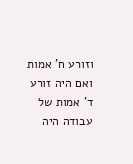וזורע ח' אמות ואם היה זורע ד' אמות של עבודה היה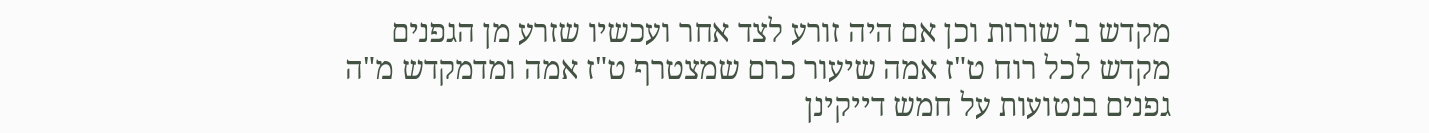מקדש ב' שורות וכן אם היה זורע לצד אחר ועכשיו שזרע מן הגפנים מקדש לכל רוח ט"ז אמה שיעור כרם שמצטרף ט"ז אמה ומדמקדש מ"ה גפנים בנטועות על חמש דייקינן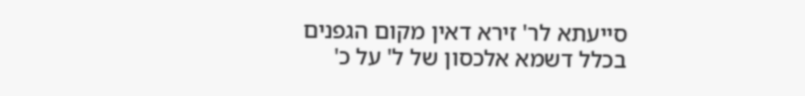סייעתא לר' זירא דאין מקום הגפנים בכלל דשמא אלכסון של ל' על כ'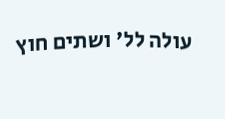עולה לל' ושתים חוץ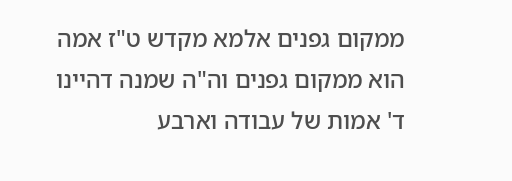ממקום גפנים אלמא מקדש ט"ז אמה הוא ממקום גפנים וה"ה שמנה דהיינו ד' אמות של עבודה וארבע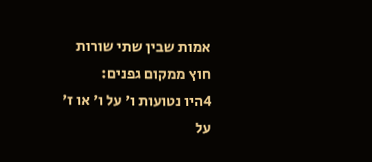אמות שבין שתי שורות חוץ ממקום גפנים:
4היו נטועות ו' על ו' או ז' על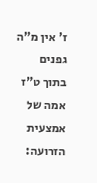ז' אין מ"ה גפנים בתוך ט"ז אמה של אמצעית הזרועה: